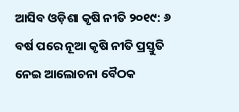ଆସିବ ଓଡ଼ିଶା କୃଷି ନୀତି ୨୦୧୯: ୬ ବର୍ଷ ପରେ ନୂଆ କୃଷି ନୀତି ପ୍ରସ୍ତୁତି ନେଇ ଆଲୋଚନା ବୈଠକ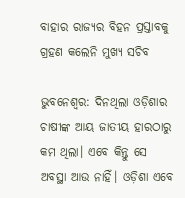ବାହାର ରାଜ୍ୟର ବିହନ ପ୍ରସ୍ତାବକୁ ଗ୍ରହଣ କଲେନି ମୁଖ୍ୟ ସଚିବ

ଭୁବନେଶ୍ବର: ଦିନଥିଲା ଓଡ଼ିଶାର ଚାଷୀଙ୍କ ଆୟ ଜାତୀୟ ହାରଠାରୁ କମ ଥିଲା। ଏବେ କିନ୍ତୁ ସେ ଅବସ୍ଥା ଆଉ ନାହିଁ। ଓଡ଼ିଶା ଏବେ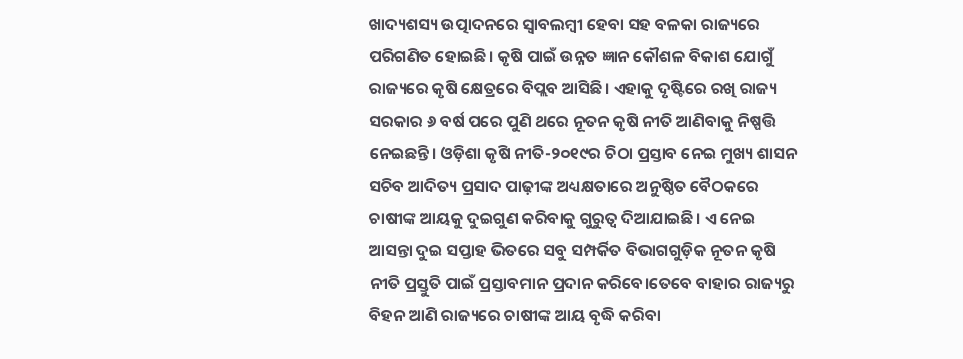ଖାଦ୍ୟଶସ୍ୟ ଉତ୍ପାଦନରେ ସ୍ବାବଲମ୍ବୀ ହେବା ସହ ବଳକା ରାଜ୍ୟରେ ପରିଗଣିତ ହୋଇଛି। କୃଷି ପାଇଁ ଉନ୍ନତ ଜ୍ଞାନ କୌଶଳ ବିକାଶ ଯୋଗୁଁ ରାଜ୍ୟରେ କୃଷି କ୍ଷେତ୍ରରେ ବିପ୍ଲବ ଆସିଛି। ଏହାକୁ ଦୃଷ୍ଟିରେ ରଖି ରାଜ୍ୟ ସରକାର ୬ ବର୍ଷ ପରେ ପୁଣି ଥରେ ନୂତନ କୃଷି ନୀତି ଆଣିବାକୁ ନିଷ୍ପତ୍ତି ନେଇଛନ୍ତି। ଓଡ଼ିଶା କୃଷି ନୀତି-୨୦୧୯ର ଚିଠା ପ୍ରସ୍ତାବ ନେଇ ମୁଖ୍ୟ ଶାସନ ସଚିବ ଆଦିତ୍ୟ ପ୍ରସାଦ ପାଢ଼ୀଙ୍କ ଅଧ୍ୟକ୍ଷତାରେ ଅନୁଷ୍ଠିତ ବୈଠକରେ ଚାଷୀଙ୍କ ଆୟକୁ ଦୁଇଗୁଣ କରିବାକୁ ଗୁରୁତ୍ବ ଦିଆଯାଇଛି। ଏ ନେଇ ଆସନ୍ତା ଦୁଇ ସପ୍ତାହ ଭିତରେ ସବୁ ସମ୍ପର୍କିତ ବିଭାଗଗୁଡ଼ିକ ନୂତନ କୃଷି ନୀତି ପ୍ରସ୍ତୁତି ପାଇଁ ପ୍ରସ୍ତାବମାନ ପ୍ରଦାନ କରିବେ।ତେବେ ବାହାର ରାଜ୍ୟରୁ ବିହନ ଆଣି ରାଜ୍ୟରେ ଚାଷୀଙ୍କ ଆୟ ବୃଦ୍ଧି କରିବା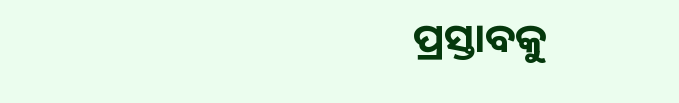ପ୍ରସ୍ତାବକୁ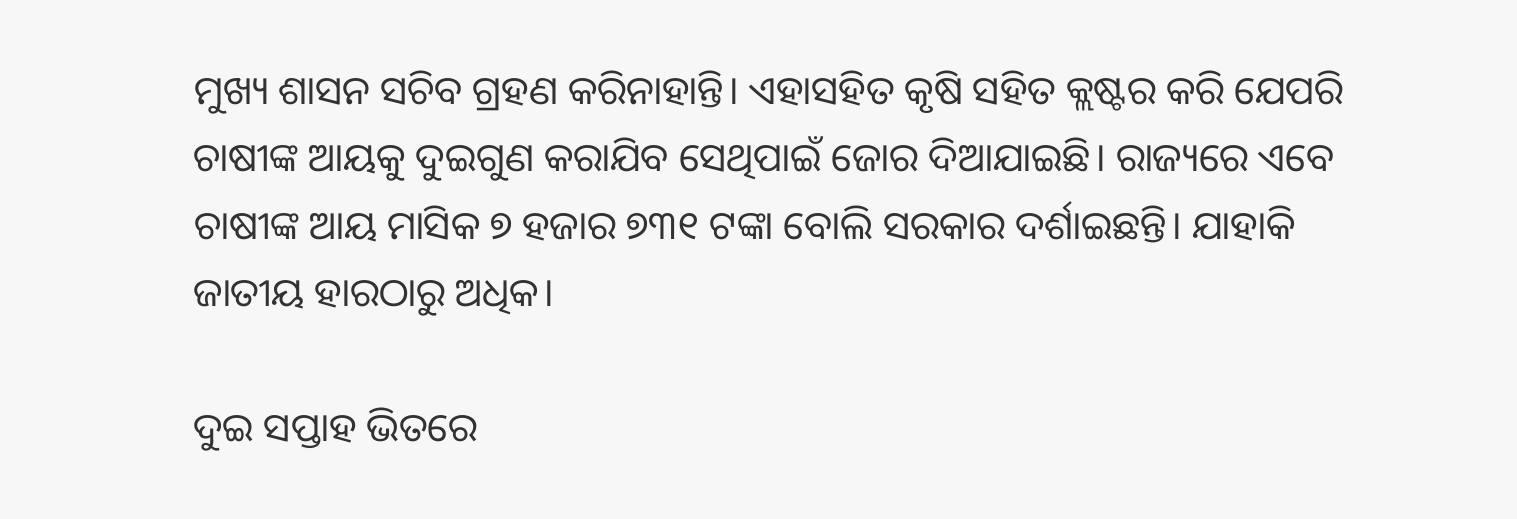ମୁଖ୍ୟ ଶାସନ ସଚିବ ଗ୍ରହଣ କରିନାହାନ୍ତି। ଏହାସହିତ କୃଷି ସହିତ କ୍ଲଷ୍ଟର କରି ଯେପରି ଚାଷୀଙ୍କ ଆୟକୁ ଦୁଇଗୁଣ କରାଯିବ ସେଥିପାଇଁ ଜୋର ଦିଆଯାଇଛି। ରାଜ୍ୟରେ ଏବେ ଚାଷୀଙ୍କ ଆୟ ମାସିକ ୭ ହଜାର ୭୩୧ ଟଙ୍କା ବୋଲି ସରକାର ଦର୍ଶାଇଛନ୍ତି। ଯାହାକି ଜାତୀୟ ହାରଠାରୁ ଅଧିକ।

ଦୁଇ ସପ୍ତାହ ଭିତରେ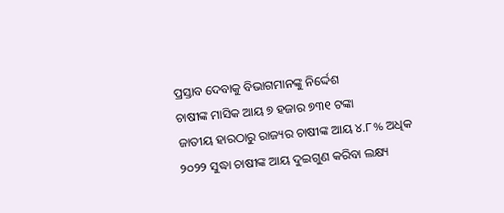ପ୍ରସ୍ତାବ ଦେବାକୁ ବିଭାଗମାନଙ୍କୁ ନିର୍ଦ୍ଦେଶ
ଚାଷୀଙ୍କ ମାସିକ ଆୟ ୭ ହଜାର ୭୩୧ ଟଙ୍କା
ଜାତୀୟ ହାରଠାରୁ ରାଜ୍ୟର ଚାଷୀଙ୍କ ଆୟ ୪.୮% ଅଧିକ
୨୦୨୨ ସୁଦ୍ଧା ଚାଷୀଙ୍କ ଆୟ ଦୁଇଗୁଣ କରିବା ଲକ୍ଷ୍ୟ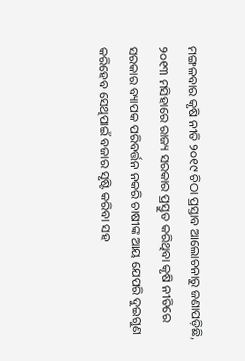ମଙ୍ଗଳବାର କୃଷି ନୀତି ୨୦୧୯ ଚିଠା ପ୍ରସ୍ତାବ ଆଲୋଚନାରୁ ଜଣାପଡ଼ିଛି, ୨୦୧୩ ମସିହାରେ ରାଜ୍ୟ ସରକାର ପ୍ରସ୍ତୁତ କରିଥିବା କୃଷି ନୀତିରେ ସରକାର ବ୍ୟାପକ ପରିବର୍ତ୍ତନ ନକରି ଚାଷୀଙ୍କ ଆୟ ଯେପରି ଦୁଇଗୁଣ କରିହେବ ସେଥିପାଇଁ ବଜାର ସୃଷ୍ଟି କରିବା ସହ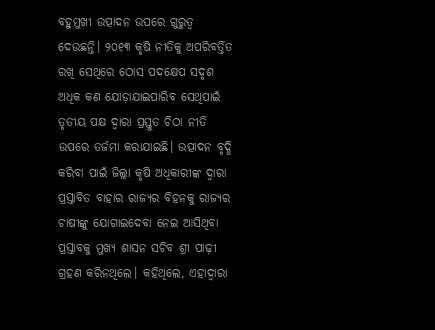ବହୁମୁଖୀ ଉତ୍ପାଦନ ଉପରେ ଗୁରୁତ୍ବ ଦେଉଛନ୍ତି। ୨୦୧୩ କୃଷି ନୀତିକୁ ଅପରିବର୍ତ୍ତିତ ରଖି ସେଥିରେ ଠୋସ ପଦକ୍ଷେପ ସଦୃଶ ଅଧିକ କଣ ଯୋଡ଼ାଯାଇପାରିବ ସେଥିପାଇଁ ତୃତୀୟ ପକ୍ଷ ଦ୍ବାରା ପ୍ରସ୍ତୁତ ଚିଠା ନୀତି ଉପରେ ତର୍ଜମା କରାଯାଇଛି। ଉତ୍ପାଦନ ବୃଦ୍ଧି କରିବା ପାଇଁ ଜିଲ୍ଲା କୃଷି ଅଧିକାରୀଙ୍କ ଦ୍ବାରା ପ୍ରସ୍ତାବିତ ବାହାର ରାଜ୍ୟର ବିହନକୁ ରାଜ୍ୟର ଚାଷୀଙ୍କୁ ଯୋଗାଇଦେବା ନେଇ ଆସିଥିବା ପ୍ରସ୍ତାବକୁ ମୁଖ୍ୟ ଶାସନ ସଚିବ ଶ୍ରୀ ପାଢ଼ୀ ଗ୍ରହଣ କରିନଥିଲେ। କହିଥିଲେ, ଏହାଦ୍ବାରା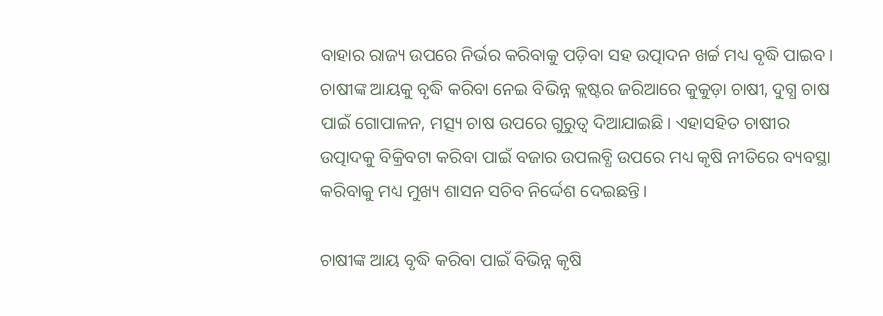ବାହାର ରାଜ୍ୟ ଉପରେ ନିର୍ଭର କରିବାକୁ ପଡ଼ିବା ସହ ଉତ୍ପାଦନ ଖର୍ଚ୍ଚ ମଧ୍ୟ ବୃଦ୍ଧି ପାଇବ। ଚାଷୀଙ୍କ ଆୟକୁ ବୃଦ୍ଧି କରିବା ନେଇ ବିଭିନ୍ନ କ୍ଲଷ୍ଟର ଜରିଆରେ କୁକୁଡ଼ା ଚାଷୀ, ଦୁଗ୍ଧ ଚାଷ ପାଇଁ ଗୋପାଳନ, ମତ୍ସ୍ୟ ଚାଷ ଉପରେ ଗୁରୁତ୍ବ ଦିଆଯାଇଛି। ଏହାସହିତ ଚାଷୀର ଉତ୍ପାଦକୁ ବିକ୍ରିବଟା କରିବା ପାଇଁ ବଜାର ଉପଲବ୍ଧି ଉପରେ ମଧ୍ୟ କୃଷି ନୀତିରେ ବ୍ୟବସ୍ଥା କରିବାକୁ ମଧ୍ୟ ମୁଖ୍ୟ ଶାସନ ସଚିବ ନିର୍ଦ୍ଦେଶ ଦେଇଛନ୍ତି।

ଚାଷୀଙ୍କ ଆୟ ବୃଦ୍ଧି କରିବା ପାଇଁ ବିଭିନ୍ନ କୃଷି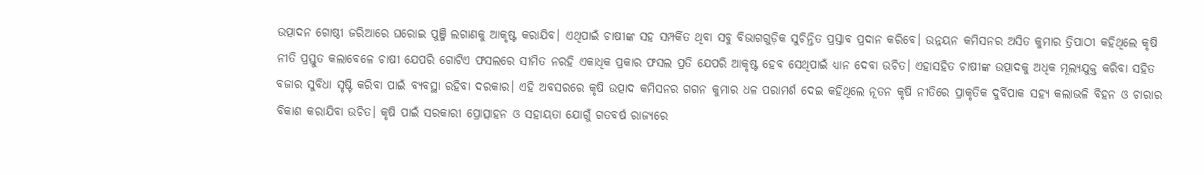ଉତ୍ପାଦନ ଗୋଷ୍ଠୀ ଜରିଆରେ ଘରୋଇ ପୁଞ୍ଜି ଲଗାଣକୁ ଆକୃଷ୍ଟ କରାଯିବ। ଏଥିପାଇଁ ଚାଷୀଙ୍କ ସହ ସମ୍ପର୍କିତ ଥିବା ସବୁ ବିଭାଗଗୁଡ଼ିକ ସୁଚିନ୍ତିତ ପ୍ରସ୍ତାବ ପ୍ରଦାନ କରିବେ। ଉନ୍ନୟନ କମିସନର ଅସିତ କୁମାର ତ୍ରିପାଠୀ କହିଥିଲେ କୃଷି ନୀତି ପ୍ରସ୍ତୁତ କଲାବେଳେ ଚାଷୀ ଯେପରି ଗୋଟିଏ ଫସଲରେ ସୀମିତ ନରହି ଏକାଧିକ ପ୍ରକାର ଫସଲ ପ୍ରତି ଯେପରି ଆକୃଷ୍ଟ ହେବ ସେଥିପାଇଁ ଧ୍ୟାନ ଦେବା ଉଚିତ। ଏହାସହିତ ଚାଷୀଙ୍କ ଉତ୍ପାଦକୁ ଅଧିକ ମୂଲ୍ୟଯୁକ୍ତ କରିବା ସହିତ ବଜାର ସୁବିଧା ସୃଷ୍ଟି କରିବା ପାଇଁ ବ୍ୟବସ୍ଥା ରହିବା ଦରକାର। ଏହି ଅବସରରେ କୃଷି ଉତ୍ପାଦ କମିସନର ଗଗନ କୁମାର ଧଳ ପରାମର୍ଶ ଦେଇ କହିଥିଲେ ନୂତନ କୃଷି ନୀତିରେ ପ୍ରାକୃତିକ ଦୁର୍ବିପାକ ସହ୍ୟ କଲାଭଳି ବିହନ ଓ ଚାରାର ବିକାଶ କରାଯିବା ଉଚିତ। କୃଷି ପାଇଁ ସରକାରୀ ପ୍ରୋତ୍ସାହନ ଓ ସହାୟତା ଯୋଗୁଁ ଗତବର୍ଷ ରାଜ୍ୟରେ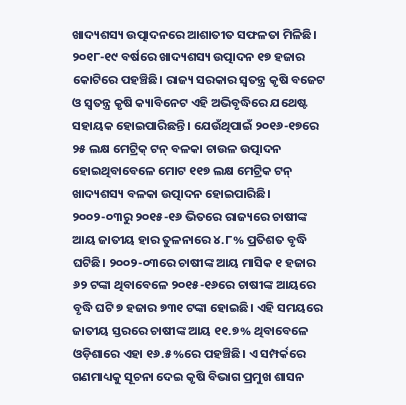ଖାଦ୍ୟଶସ୍ୟ ଉତ୍ପାଦନରେ ଆଶାତୀତ ସଫଳତା ମିଳିଛି। ୨୦୧୮-୧୯ ବର୍ଷରେ ଖାଦ୍ୟଶସ୍ୟ ଉତ୍ପାଦନ ୧୭ ହଜାର କୋଟିରେ ପହଞ୍ଚିଛି। ରାଜ୍ୟ ସରକାର ସ୍ବତନ୍ତ୍ର କୃଷି ବଜେଟ ଓ ସ୍ବତନ୍ତ୍ର କୃଷି କ୍ୟାବିନେଟ ଏହି ଅଭିବୃଦ୍ଧିରେ ଯଥେଷ୍ଟ ସହାୟକ ହୋଇପାରିଛନ୍ତି। ଯେଉଁଥିପାଇଁ ୨୦୧୬-୧୭ରେ ୨୫ ଲକ୍ଷ ମେଟ୍ରିକ୍ ଟନ୍ ବଳକା ଚାଉଳ ଉତ୍ପାଦନ ହୋଇଥିବାବେଳେ ମୋଟ ୧୧୭ ଲକ୍ଷ ମେଟ୍ରିକ ଟନ୍ ଖାଦ୍ୟଶସ୍ୟ ବଳକା ଉତ୍ପାଦନ ହୋଇପାରିଛି। ୨୦୦୨-୦୩ରୁ ୨୦୧୫-୧୬ ଭିତରେ ରାଜ୍ୟରେ ଚାଷୀଙ୍କ ଆୟ ଜାତୀୟ ହାର ତୁଳନାରେ ୪.୮% ପ୍ରତିଶତ ବୃଦ୍ଧି ଘଟିଛି। ୨୦୦୨-୦୩ରେ ଚାଷୀଙ୍କ ଆୟ ମାସିକ ୧ ହଜାର ୬୨ ଟଙ୍କା ଥିବାବେଳେ ୨୦୧୫-୧୬ରେ ଚାଷୀଙ୍କ ଆୟରେ ବୃଦ୍ଧି ଘଟି ୭ ହଜାର ୭୩୧ ଟଙ୍କା ହୋଇଛି। ଏହି ସମୟରେ ଜାତୀୟ ସ୍ତରରେ ଚାଷୀଙ୍କ ଆୟ ୧୧.୭% ଥିବାବେଳେ ଓଡ଼ିଶାରେ ଏହା ୧୬.୫%ରେ ପହଞ୍ଚିଛି। ଏ ସମ୍ପର୍କରେ ଗଣମାଧ୍ୟକୁ ସୂଚନା ଦେଇ କୃଷି ବିଭାଗ ପ୍ରମୁଖ ଶାସନ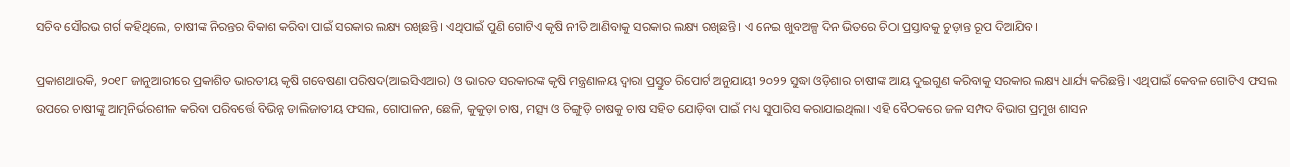ସଚିବ ସୌରଭ ଗର୍ଗ କହିଥିଲେ, ଚାଷୀଙ୍କ ନିରନ୍ତର ବିକାଶ କରିବା ପାଇଁ ସରକାର ଲକ୍ଷ୍ୟ ରଖିଛନ୍ତି। ଏଥିପାଇଁ ପୁଣି ଗୋଟିଏ କୃଷି ନୀତି ଆଣିବାକୁ ସରକାର ଲକ୍ଷ୍ୟ ରଖିଛନ୍ତି। ଏ ନେଇ ଖୁବଅଳ୍ପ ଦିନ ଭିତରେ ଚିଠା ପ୍ରସ୍ତାବକୁ ଚୁଡ଼ାନ୍ତ ରୂପ ଦିଆଯିବ।

ପ୍ରକାଶଥାଉକି, ୨୦୧୮ ଜାନୁଆରୀରେ ପ୍ରକାଶିତ ଭାରତୀୟ କୃଷି ଗବେଷଣା ପରିଷଦ(ଆଇସିଏଆର) ଓ ଭାରତ ସରକାରଙ୍କ କୃଷି ମନ୍ତ୍ରଣାଳୟ ଦ୍ବାରା ପ୍ରସ୍ତୁତ ରିପୋର୍ଟ ଅନୁଯାୟୀ ୨୦୨୨ ସୁଦ୍ଧା ଓଡ଼ିଶାର ଚାଷୀଙ୍କ ଆୟ ଦୁଇଗୁଣ କରିବାକୁ ସରକାର ଲକ୍ଷ୍ୟ ଧାର୍ଯ୍ୟ କରିଛନ୍ତି। ଏଥିପାଇଁ କେବଳ ଗୋଟିଏ ଫସଲ ଉପରେ ଚାଷୀଙ୍କୁ ଆତ୍ମନିର୍ଭରଶୀଳ କରିବା ପରିବର୍ତ୍ତେ ବିଭିନ୍ନ ଡାଲିଜାତୀୟ ଫସଲ, ଗୋପାଳନ, ଛେଳି, କୁକୁଡ଼ା ଚାଷ, ମତ୍ସ୍ୟ ଓ ଚିଙ୍ଗୁଡ଼ି ଚାଷକୁ ଚାଷ ସହିତ ଯୋଡ଼ିବା ପାଇଁ ମଧ୍ୟ ସୁପାରିସ କରାଯାଇଥିଲା। ଏହି ବୈଠକରେ ଜଳ ସମ୍ପଦ ବିଭାଗ ପ୍ରମୁଖ ଶାସନ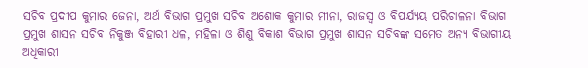ସଚିବ ପ୍ରଦୀପ କୁମାର ଜେନା, ଅର୍ଥ ବିଭାଗ ପ୍ରମୁଖ ସଚିବ ଅଶୋକ କୁମାର ମୀନା, ରାଜସ୍ବ ଓ ବିପର୍ଯ୍ୟୟ ପରିଚାଳନା ବିଭାଗ ପ୍ରମୁଖ ଶାସନ ସଚିବ ନିକୁଞ୍ଜ ବିହାରୀ ଧଳ, ମହିଳା ଓ ଶିଶୁ ବିକାଶ ବିଭାଗ ପ୍ରମୁଖ ଶାସନ ସଚିବଙ୍କ ସମେତ ଅନ୍ୟ ବିଭାଗୀୟ ଅଧିକାରୀ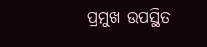ପ୍ରମୁଖ ଉପସ୍ଥିତ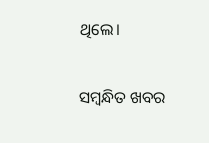ଥିଲେ।

ସମ୍ବନ୍ଧିତ ଖବର